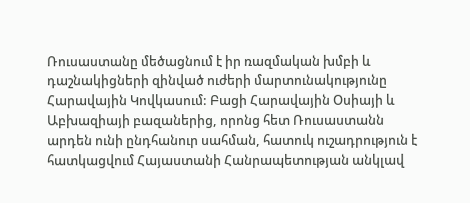Ռուսաստանը մեծացնում է իր ռազմական խմբի և դաշնակիցների զինված ուժերի մարտունակությունը Հարավային Կովկասում: Բացի Հարավային Օսիայի և Աբխազիայի բազաներից, որոնց հետ Ռուսաստանն արդեն ունի ընդհանուր սահման, հատուկ ուշադրություն է հատկացվում Հայաստանի Հանրապետության անկլավ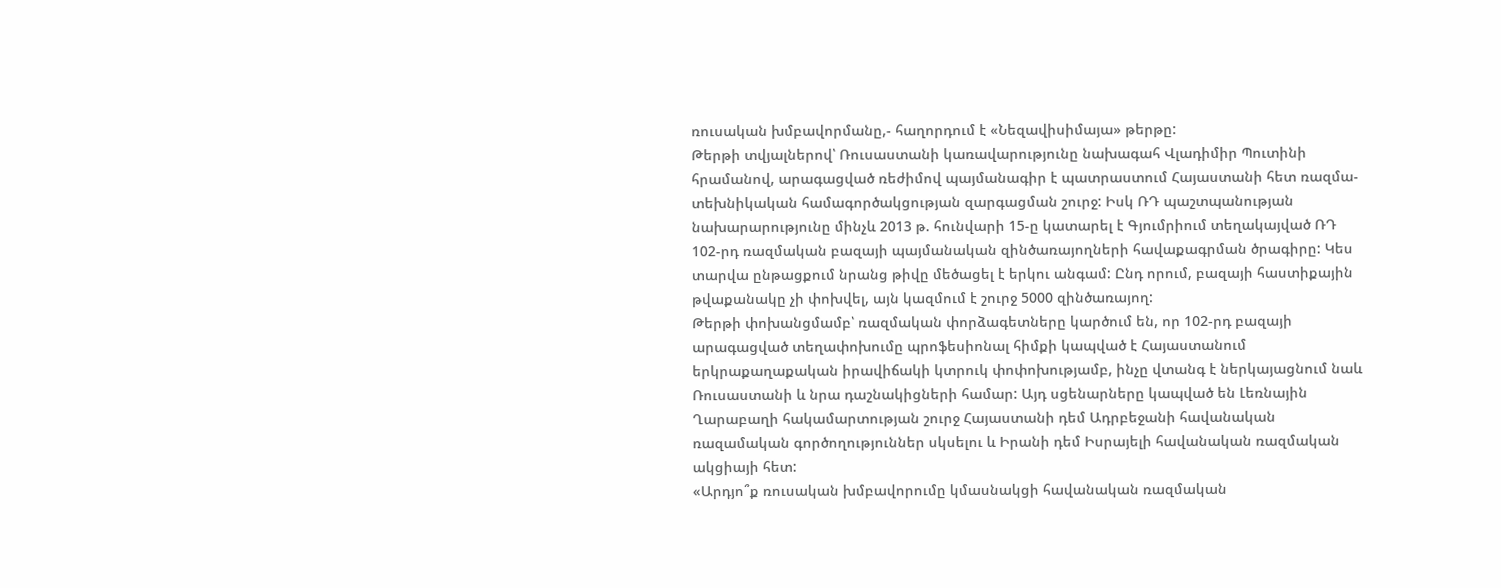ռուսական խմբավորմանը,- հաղորդում է «Նեզավիսիմայա» թերթը:
Թերթի տվյալներով՝ Ռուսաստանի կառավարությունը նախագահ Վլադիմիր Պուտինի հրամանով, արագացված ռեժիմով պայմանագիր է պատրաստում Հայաստանի հետ ռազմա-տեխնիկական համագործակցության զարգացման շուրջ: Իսկ ՌԴ պաշտպանության նախարարությունը մինչև 2013 թ. հունվարի 15-ը կատարել է Գյումրիում տեղակայված ՌԴ 102-րդ ռազմական բազայի պայմանական զինծառայողների հավաքագրման ծրագիրը: Կես տարվա ընթացքում նրանց թիվը մեծացել է երկու անգամ: Ընդ որում, բազայի հաստիքային թվաքանակը չի փոխվել, այն կազմում է շուրջ 5000 զինծառայող:
Թերթի փոխանցմամբ՝ ռազմական փորձագետները կարծում են, որ 102-րդ բազայի արագացված տեղափոխումը պրոֆեսիոնալ հիմքի կապված է Հայաստանում երկրաքաղաքական իրավիճակի կտրուկ փոփոխությամբ, ինչը վտանգ է ներկայացնում նաև Ռուսաստանի և նրա դաշնակիցների համար: Այդ սցենարները կապված են Լեռնային Ղարաբաղի հակամարտության շուրջ Հայաստանի դեմ Ադրբեջանի հավանական ռազամական գործողություններ սկսելու և Իրանի դեմ Իսրայելի հավանական ռազմական ակցիայի հետ:
«Արդյո՞ք ռուսական խմբավորումը կմասնակցի հավանական ռազմական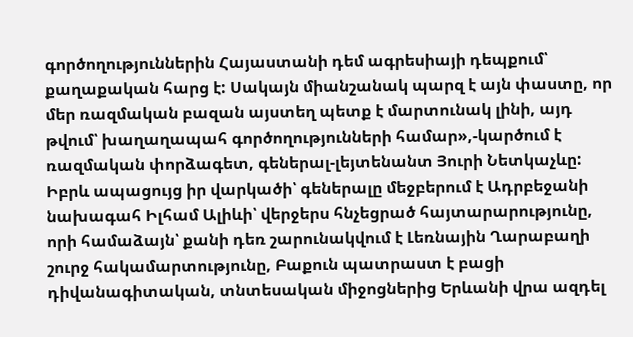գործողություններին Հայաստանի դեմ ագրեսիայի դեպքում՝ քաղաքական հարց է: Սակայն միանշանակ պարզ է այն փաստը, որ մեր ռազմական բազան այստեղ պետք է մարտունակ լինի, այդ թվում՝ խաղաղապահ գործողությունների համար»,-կարծում է ռազմական փորձագետ, գեներալ-լեյտենանտ Յուրի Նետկաչևը:
Իբրև ապացույց իր վարկածի՝ գեներալը մեջբերում է Ադրբեջանի նախագահ Իլհամ Ալիևի՝ վերջերս հնչեցրած հայտարարությունը, որի համաձայն՝ քանի դեռ շարունակվում է Լեռնային Ղարաբաղի շուրջ հակամարտությունը, Բաքուն պատրաստ է բացի դիվանագիտական, տնտեսական միջոցներից Երևանի վրա ազդել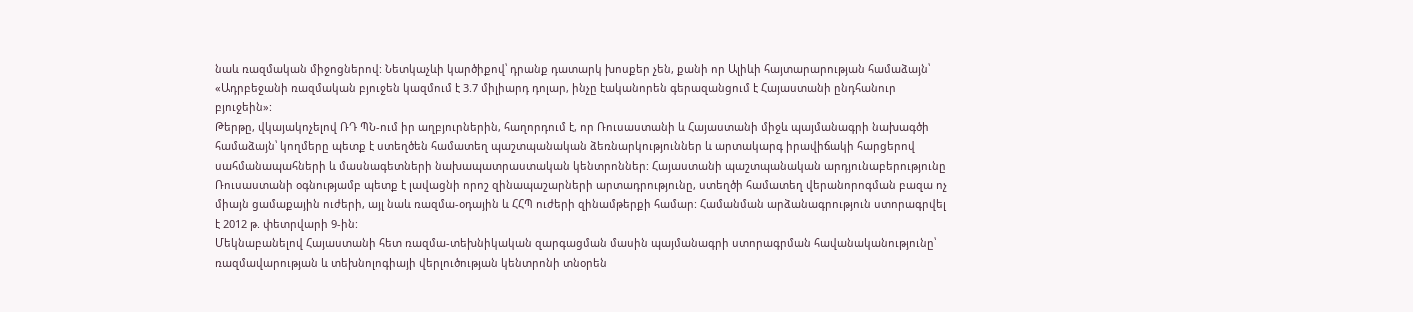նաև ռազմական միջոցներով: Նետկաչևի կարծիքով՝ դրանք դատարկ խոսքեր չեն, քանի որ Ալիևի հայտարարության համաձայն՝ «Ադրբեջանի ռազմական բյուջեն կազմում է 3.7 միլիարդ դոլար, ինչը էականորեն գերազանցում է Հայաստանի ընդհանուր բյուջեին»:
Թերթը, վկայակոչելով ՌԴ ՊՆ-ում իր աղբյուրներին, հաղորդում է, որ Ռուսաստանի և Հայաստանի միջև պայմանագրի նախագծի համաձայն՝ կողմերը պետք է ստեղծեն համատեղ պաշտպանական ձեռնարկություններ և արտակարգ իրավիճակի հարցերով սահմանապահների և մասնագետների նախապատրաստական կենտրոններ: Հայաստանի պաշտպանական արդյունաբերությունը Ռուսաստանի օգնությամբ պետք է լավացնի որոշ զինապաշարների արտադրությունը, ստեղծի համատեղ վերանորոգման բազա ոչ միայն ցամաքային ուժերի, այլ նաև ռազմա-օդային և ՀՀՊ ուժերի զինամթերքի համար: Համանման արձանագրություն ստորագրվել է 2012 թ. փետրվարի 9-ին:
Մեկնաբանելով Հայաստանի հետ ռազմա-տեխնիկական զարգացման մասին պայմանագրի ստորագրման հավանականությունը՝ ռազմավարության և տեխնոլոգիայի վերլուծության կենտրոնի տնօրեն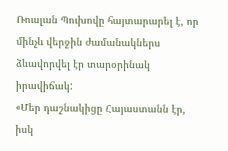Ռուսլան Պուխովը հայտարարել է, որ մինչև վերջին ժամանակներս ձևավորվել էր տարօրինակ իրավիճակ:
«Մեր դաշնակիցը Հայաստանն էր, իսկ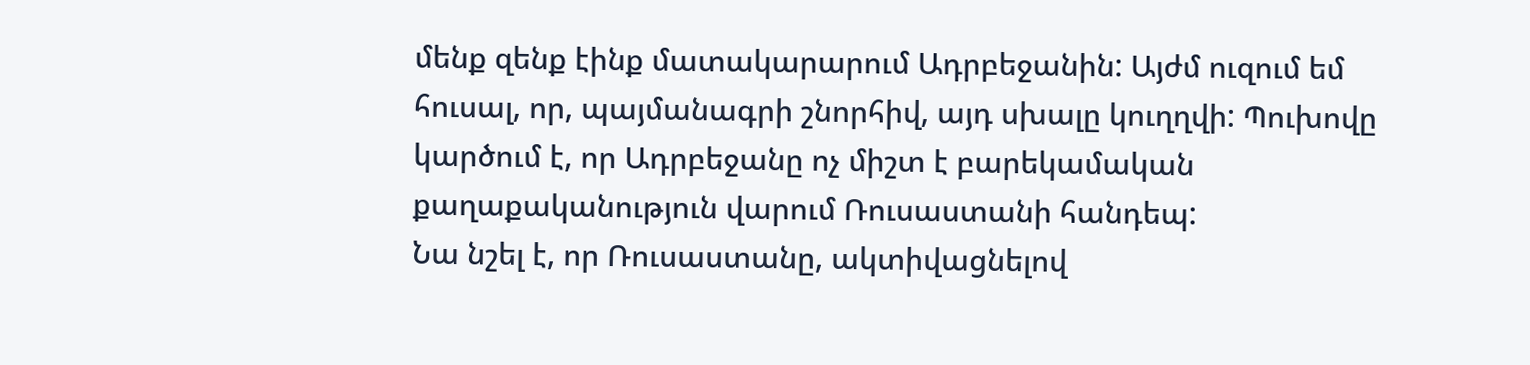մենք զենք էինք մատակարարում Ադրբեջանին: Այժմ ուզում եմ հուսալ, որ, պայմանագրի շնորհիվ, այդ սխալը կուղղվի: Պուխովը կարծում է, որ Ադրբեջանը ոչ միշտ է բարեկամական քաղաքականություն վարում Ռուսաստանի հանդեպ:
Նա նշել է, որ Ռուսաստանը, ակտիվացնելով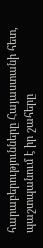հարաբերությունները Հայաստանի հետ, պաշտպանում է իր շահերը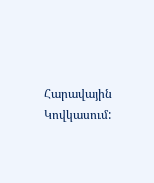Հարավային Կովկասում: